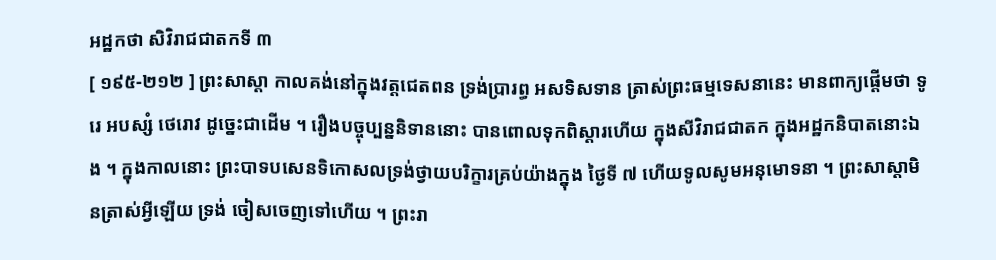អដ្ឋកថា សិវិរាជជាតកទី ៣
[ ១៩៥-២១២ ] ព្រះសាស្តា កាលគង់នៅក្នុងវត្តជេតពន ទ្រង់ប្រារព្ធ អសទិសទាន ត្រាស់ព្រះធម្មទេសនានេះ មានពាក្យផ្តើមថា ទូរេ អបស្សំ ថេរោវ ដូច្នេះជាដើម ។ រឿងបច្ចុប្បន្ននិទាននោះ បានពោលទុកពិស្តារហើយ ក្នុងសីវិរាជជាតក ក្នុងអដ្ឋកនិបាតនោះឯង ។ ក្នុងកាលនោះ ព្រះបាទបសេនទិកោសលទ្រង់ថ្វាយបរិក្ខារគ្រប់យ៉ាងក្នុង ថ្ងៃទី ៧ ហើយទូលសូមអនុមោទនា ។ ព្រះសាស្តាមិនត្រាស់អ្វីឡើយ ទ្រង់ ចៀសចេញទៅហើយ ។ ព្រះរា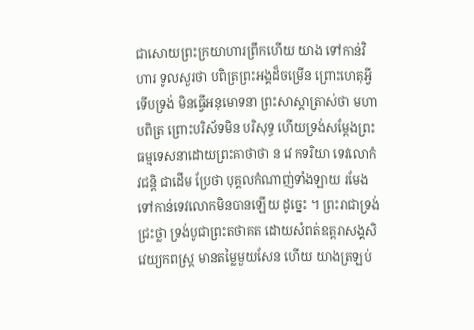ជាសោយព្រះក្រយាហារព្រឹកហើយ យាង ទៅកាន់វិហារ ទូលសួរថា បពិត្រព្រះអង្គដ៏ចម្រើន ព្រោះហេតុអ្វី ទើបទ្រង់ មិនធ្វើអនុមោទនា ព្រះសាស្តាត្រាស់ថា មហាបពិត្រ ព្រោះបរិស័ទមិន បរិសុទ្ធ ហើយទ្រង់សម្តែងព្រះធម្មទេសនាដោយព្រះគាថាថា ន វេ កទរិយា ទេវលោកំ វជន្តិ ជាដើម ប្រែថា បុគ្គលកំណាញ់ទាំងឡាយ រមែង ទៅកាន់ទេវលោកមិនបានឡើយ ដូច្នេះ ។ ព្រះរាជាទ្រង់ជ្រះថ្លា ទ្រង់បូជាព្រះតថាគត ដោយសំពត់ឧត្តរាសង្គសិវេយ្យកពស្រ្ត មានតម្លៃមួយសែន ហើយ យាងត្រឡប់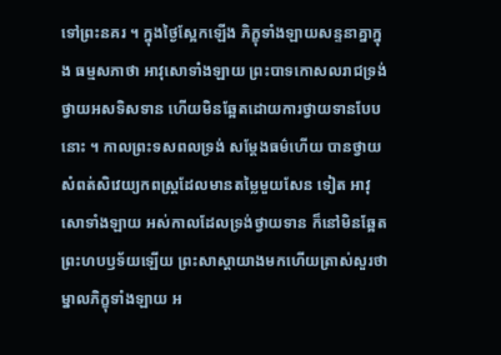ទៅព្រះនគរ ។ ក្នុងថ្ងៃស្អែកឡើង ភិក្ខុទាំងឡាយសន្ទនាគ្នាក្នុង ធម្មសភាថា អាវុសោទាំងឡាយ ព្រះបាទកោសលរាជទ្រង់ថ្វាយអសទិសទាន ហើយមិនឆ្អែតដោយការថ្វាយទានបែបនោះ ។ កាលព្រះទសពលទ្រង់ សម្តែងធម៌ហើយ បានថ្វាយសំពត់សិវេយ្យកពស្រ្តដែលមានតម្លៃមួយសែន ទៀត អាវុសោទាំងឡាយ អស់កាលដែលទ្រង់ថ្វាយទាន ក៏នៅមិនឆ្អែត ព្រះហបឫទ័យឡើយ ព្រះសាស្តាយាងមកហើយត្រាស់សួរថា ម្នាលភិក្ខុទាំងឡាយ អ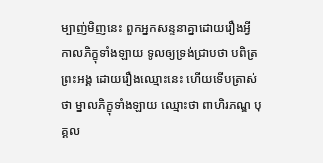ម្បាញ់មិញនេះ ពួកអ្នកសន្ទនាគ្នាដោយរឿងអ្វី កាលភិក្ខុទាំងឡាយ ទូលឲ្យទ្រង់ជ្រាបថា បពិត្រព្រះអង្គ ដោយរឿងឈ្មោះនេះ ហើយទើបត្រាស់ ថា ម្នាលភិក្ខុទាំងឡាយ ឈ្មោះថា ពាហិរភណ្ឌ បុគ្គល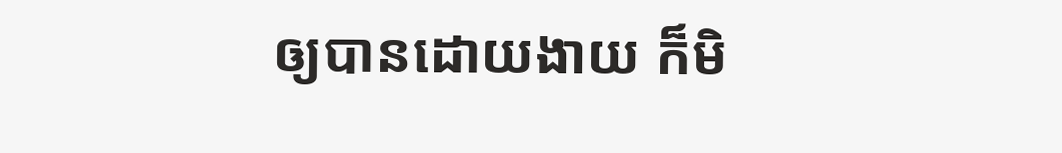ឲ្យបានដោយងាយ ក៏មិ